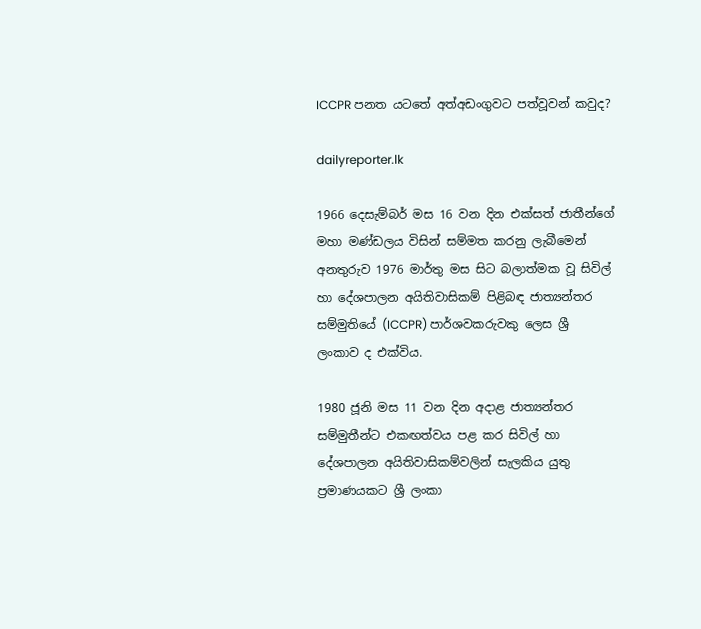ICCPR පනත යටතේ අත්අඩංගුවට පත්වූවන් කවුද?

dailyreporter.lk

1966 දෙසැම්බර් මස 16 වන දින එක්සත් ජාතීන්ගේ මහා මණ්ඩලය විසින් සම්මත කරනු ලැබීමෙන් අනතුරුව 1976 මාර්තු මස සිට බලාත්මක වූ සිවිල් හා දේශපාලන අයිතිවාසිකම් පිළිබඳ ජාත්‍යන්තර සම්මුතියේ (ICCPR) පාර්ශවකරුවකු ලෙස ශ්‍රී ලංකාව ද එක්විය.

1980 ජූනි මස 11 වන දින අදාළ ජාත්‍යන්තර සම්මුතීන්ට එකඟත්වය පළ කර සිවිල් හා දේශපාලන අයිතිවාසිකම්වලින් සැලකිය යුතු ප්‍රමාණයකට ශ්‍රී ලංකා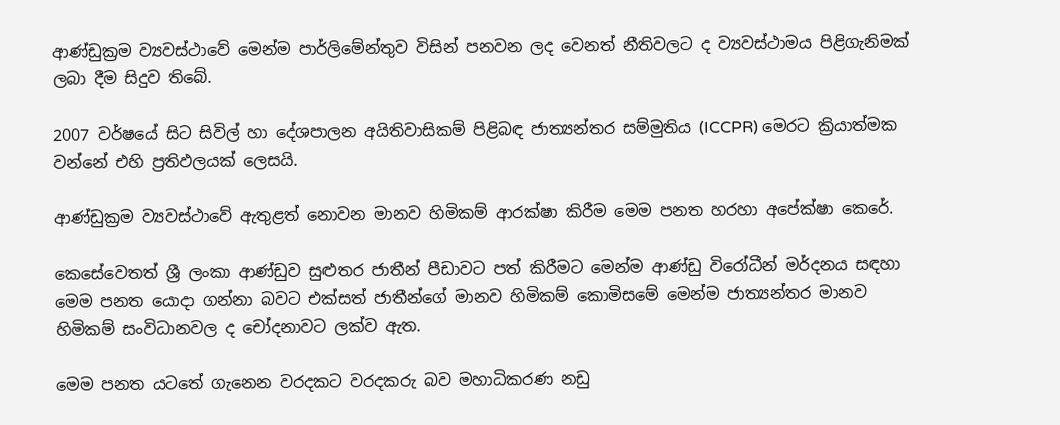ආණ්ඩුක්‍රම ව්‍යවස්ථාවේ මෙන්ම පාර්ලිමේන්තුව විසින් පනවන ලද වෙනත් නීතිවලට ද ව්‍යවස්ථාමය පිළිගැනිමක් ලබා දීම සිදුව තිබේ.

2007 වර්ෂයේ සිට සිවිල් හා දේශපාලන අයිතිවාසිකම් පිළිබඳ ජාත්‍යන්තර සම්මුතිය (ICCPR) මෙරට ක්‍රියාත්මක වන්නේ එහි ප්‍රතිඵලයක් ලෙසයි.

ආණ්ඩුක්‍රම ව්‍යවස්ථාවේ ඇතුළත් නොවන මානව හිමිකම් ආරක්ෂා කිරීම මෙම පනත හරහා අපේක්ෂා කෙරේ.

කෙසේවෙතත් ශ්‍රී ලංකා ආණ්ඩුව සුළුතර ජාතීන් පීඩාවට පත් කිරීමට මෙන්ම ආණ්ඩු විරෝධීන් මර්දනය සඳහා මෙම පනත යොදා ගන්නා බවට එක්සත් ජාතීන්ගේ මානව හිමිකම් කොමිසමේ මෙන්ම ජාත්‍යන්තර මානව හිමිකම් සංවිධානවල ද චෝදනාවට ලක්ව ඇත.

මෙම පනත යටතේ ගැනෙන වරදකට වරදකරු බව මහාධිකරණ නඩු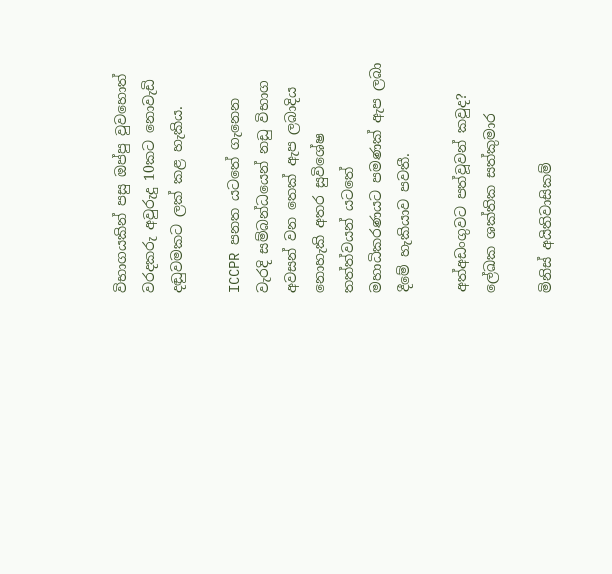විභාගයකින් පසු ඔප්පු වුවහොත් වරදකරු අවුරුදු 10කට නොවැඩි දඬුවමකට ලක් කළ හැකිය.

ICCPR පනත යටතේ ගැනෙන වැරදි සම්බන්ධයෙන් නඩු විභාග අවසන් වන තෙක් ඇප ලබාදිය නොහැකි අතර සුවිශේෂ තත්ත්වයන් යටතේ මහාධිකරණයට පමණක් ඇප ලබා දීමේ හැකියාව පවතී.

අත්අඩංගුවට පත්වූවන් කවුද?
ලේඛක ශක්තික සත්කුමාර

මිනිස් අයිතිවාසිකම්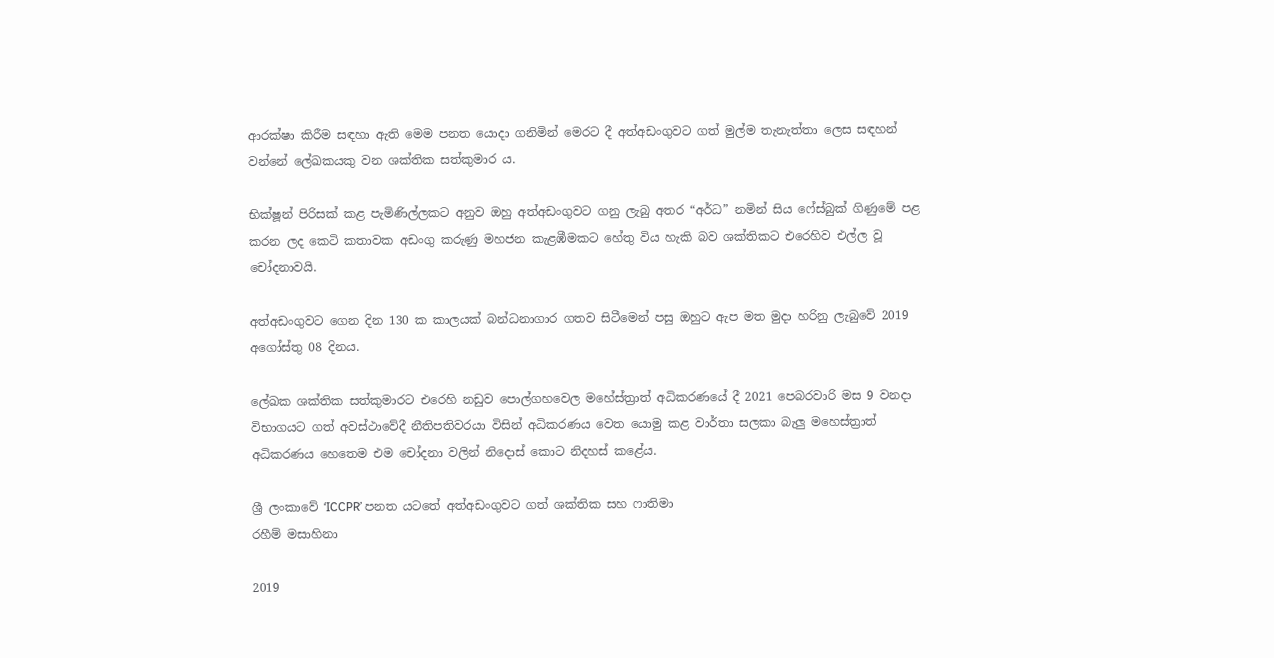ආරක්ෂා කිරීම සඳහා ඇති මෙම පනත යොදා ගනිමින් මෙරට දී අත්අඩංගුවට ගත් මුල්ම තැනැත්තා ලෙස සඳහන් වන්නේ ලේඛකයකු වන ශක්තික සත්කුමාර ය.

භික්ෂූන් පිරිසක් කළ පැමිණිල්ලකට අනුව ඔහු අත්අඩංගුවට ගනු ලැබු අතර “අර්ධ” නමින් සිය ෆේස්බුක් ගිණුමේ පළ කරන ලද කෙටි කතාවක අඩංගු කරුණු මහජන කැළඹීමකට හේතු විය හැකි බව ශක්තිකට එරෙහිව එල්ල වූ චෝදනාවයි.

අත්අඩංගුවට ගෙන දින 130 ක කාලයක් බන්ධනාගාර ගතව සිටීමෙන් පසු ඔහුට ඇප මත මුදා හරිනු ලැබුවේ 2019 අගෝස්තු 08 දිනය.

ලේඛක ශක්තික සත්කුමාරට එරෙහි නඩුව පොල්ගහවෙල මහේස්ත්‍රාත් අධිකරණයේ දී 2021 පෙබරවාරි මස 9 වනදා විභාගයට ගත් අවස්ථාවේදී නීතිපතිවරයා විසින් අධිකරණය වෙත යොමු කළ වාර්තා සලකා බැලු මහෙස්ත්‍රාත් අධිකරණය හෙතෙම එම චෝදනා වලින් නිදොස් කොට නිදහස් කළේය.

ශ්‍රී ලංකාවේ ‘ICCPR’ පනත යටතේ අත්අඩංගුවට ගත් ශක්තික සහ ෆාතිමා
රහීම් මසාහිනා

2019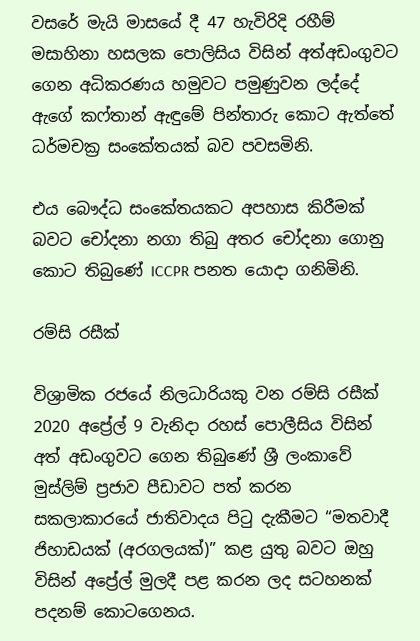වසරේ මැයි මාසයේ දී 47 හැවිරිදි රහීම් මසාහිනා හසලක පොලිසිය විසින් අත්අඩංගුවට ගෙන අධිකරණය හමුවට පමුණුවන ලද්දේ ඇගේ කෆ්තාන් ඇඳුමේ පින්තාරු කොට ඇත්තේ ධර්මචක්‍ර සංකේතයක් බව පවසමිනි.

එය බෞද්ධ සංකේතයකට අපහාස කිරීමක් බවට චෝදනා නගා තිබු අතර චෝදනා ගොනු කොට තිබුණේ ICCPR පනත යොදා ගනිමිනි.

රම්සි රසීක්

විශ්‍රාමික රජයේ නිලධාරියකු වන රම්සි රසීක් 2020 අප්‍රේල් 9 වැනිදා රහස් පොලීසිය විසින් අත් අඩංගුවට ගෙන තිබුණේ ශ්‍රී ලංකාවේ මුස්ලිම් ප්‍රජාව පීඩාවට පත් කරන සකලාකාරයේ ජාතිවාදය පිටු දැකීමට “මතවාදී ජිහාඩයක් (අරගලයක්)” කළ යුතු බවට ඔහු විසින් අප්‍රේල් මුලදී පළ කරන ලද සටහනක් පදනම් කොටගෙනය.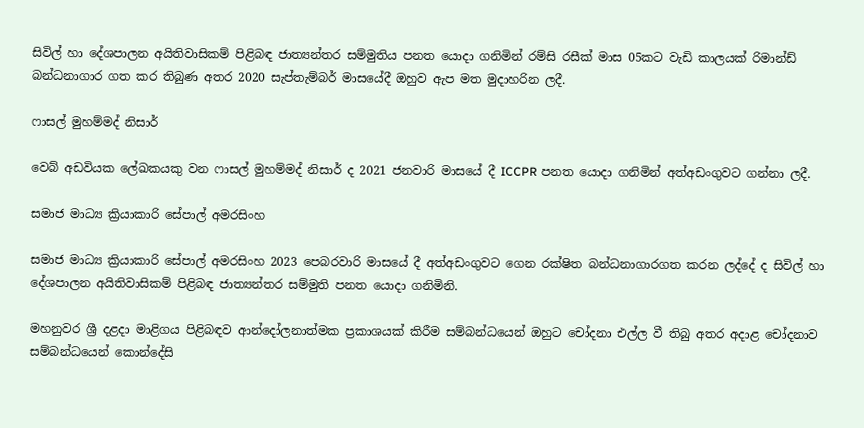සිවිල් හා දේශපාලන අයිතිවාසිකම් පිළිබඳ ජාත්‍යන්තර සම්මුතිය පනත යොදා ගනිමින් රම්සි රසීක් මාස 05කට වැඩි කාලයක් රිමාන්ඩ් බන්ධනාගාර ගත කර තිබුණ අතර 2020 සැප්තැම්බර් මාසයේදී ඔහුව ඇප මත මුදාහරින ලදී.

ෆාසල් මුහම්මද් නිසාර්

වෙබ් අඩවියක ලේඛකයකු වන ෆාසල් මුහම්මද් නිසාර් ද 2021 ජනවාරි මාසයේ දී ICCPR පනත යොදා ගනිමින් අත්අඩංගුවට ගන්නා ලදී.

සමාජ මාධ්‍ය ක්‍රියාකාරි සේපාල් අමරසිංහ

සමාජ මාධ්‍ය ක්‍රියාකාරි සේපාල් අමරසිංහ 2023 පෙබරවාරි මාසයේ දී අත්අඩංගුවට ගෙන රක්ෂිත බන්ධනාගාරගත කරන ලද්දේ ද සිවිල් හා දේශපාලන අයිතිවාසිකම් පිළිබඳ ජාත්‍යන්තර සම්මුති පනත යොදා ගනිමිනි.

මහනුවර ශ්‍රී දළදා මාළිගය පිළිබඳව ආන්දෝලනාත්මක ප්‍රකාශයක් කිරීම සම්බන්ධයෙන් ඔහුට චෝදනා එල්ල වී තිබු අතර අදාළ චෝදනාව සම්බන්ධයෙන් කොන්දේසි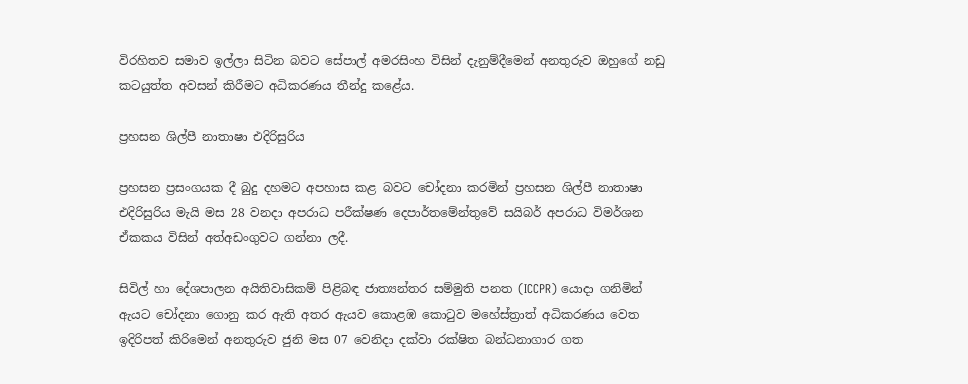විරහිතව සමාව ඉල්ලා සිටින බවට සේපාල් අමරසිංහ විසින් දැනුම්දීමෙන් අනතුරුව ඔහුගේ නඩු කටයුත්ත අවසන් කිරීමට අධිකරණය තීන්දු කළේය.

ප්‍රහසන ශිල්පී නාතාෂා එදිරිසුරිය

ප්‍රහසන ප්‍රසංගයක දී බුදු දහමට අපහාස කළ බවට චෝදනා කරමින් ප්‍රහසන ශිල්පී නාතාෂා එදිරිසුරිය මැයි මස 28 වනදා අපරාධ පරීක්ෂණ දෙපාර්තමේන්තුවේ සයිබර් අපරාධ විමර්ශන ඒකකය විසින් අත්අඩංගුවට ගන්නා ලදී.

සිවිල් හා දේශපාලන අයිතිවාසිකම් පිළිබඳ ජාත්‍යන්තර සම්මුති පනත (ICCPR) යොදා ගනිමින් ඇයට චෝදනා ගොනු කර ඇති අතර ඇයව කොළඹ කොටුව මහේස්ත්‍රාත් අධිකරණය වෙත ඉදිරිපත් කිරිමෙන් අනතුරුව ජුනි මස 07 වෙනිදා දක්වා රක්ෂිත බන්ධනාගාර ගත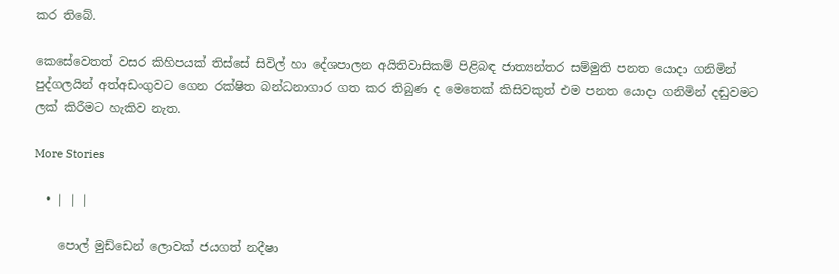කර තිබේ.

කෙසේවෙතත් වසර කිහිපයක් තිස්සේ සිවිල් හා දේශපාලන අයිතිවාසිකම් පිළිබඳ ජාත්‍යන්තර සම්මුති පනත යොදා ගනිමින් පුද්ගලයින් අත්අඩංගුවට ගෙන රක්ෂිත බන්ධනාගාර ගත කර තිබුණ ද මෙතෙක් කිසිවකුත් එම පනත යොදා ගනිමින් දඬුවමට ලක් කිරීමට හැකිව නැත.

More Stories

  • | | |

    පොල් මුඩ්ඩෙන් ලොවක් ජයගත් නදීෂා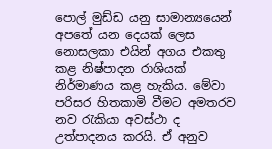පොල් මුඩ්ඩ යනු සාමාන්‍යයෙන් අපතේ යන දෙයක් ලෙස නොසලකා එයින් අගය එකතු කළ නිෂ්පාදන රාශියක් නිර්මාණය කළ හැකිය. මේවා පරිසර හිතකාමි වීමට අමතරව නව රැකියා අවස්ථා ද උත්පාදනය කරයි. ඒ අනුව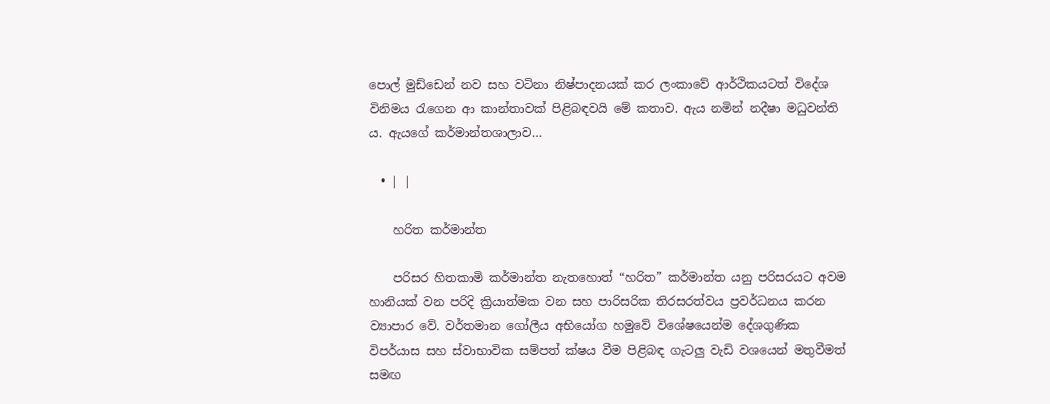පොල් මුඩ්ඩෙන් නව සහ වටිනා නිෂ්පාදනයක් කර ලංකාවේ ආර්ථිකයටත් විදේශ විනිමය රැගෙන ආ කාන්තාවක් පිළිබඳවයි මේ කතාව. ඇය නමින් නදීෂා මධුවන්ති ය. ඇයගේ කර්මාන්තශාලාව…

  • | |

    හරිත කර්මාන්ත

    පරිසර හිතකාමි කර්මාන්ත නැතහොත් “හරිත” කර්මාන්ත යනු පරිසරයට අවම හානියක් වන පරිදි ක්‍රියාත්මක වන සහ පාරිසරික තිරසරත්වය ප්‍රවර්ධනය කරන ව්‍යාපාර වේ. වර්තමාන ගෝලීය අභියෝග හමුවේ විශේෂයෙන්ම දේශගුණික විපර්යාස සහ ස්වාභාවික සම්පත් ක්ෂය වීම පිළිබඳ ගැටලු වැඩි වශයෙන් මතුවීමත් සමඟ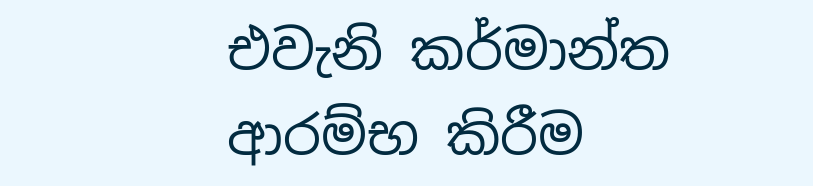එවැනි කර්මාන්ත ආරම්භ කිරීම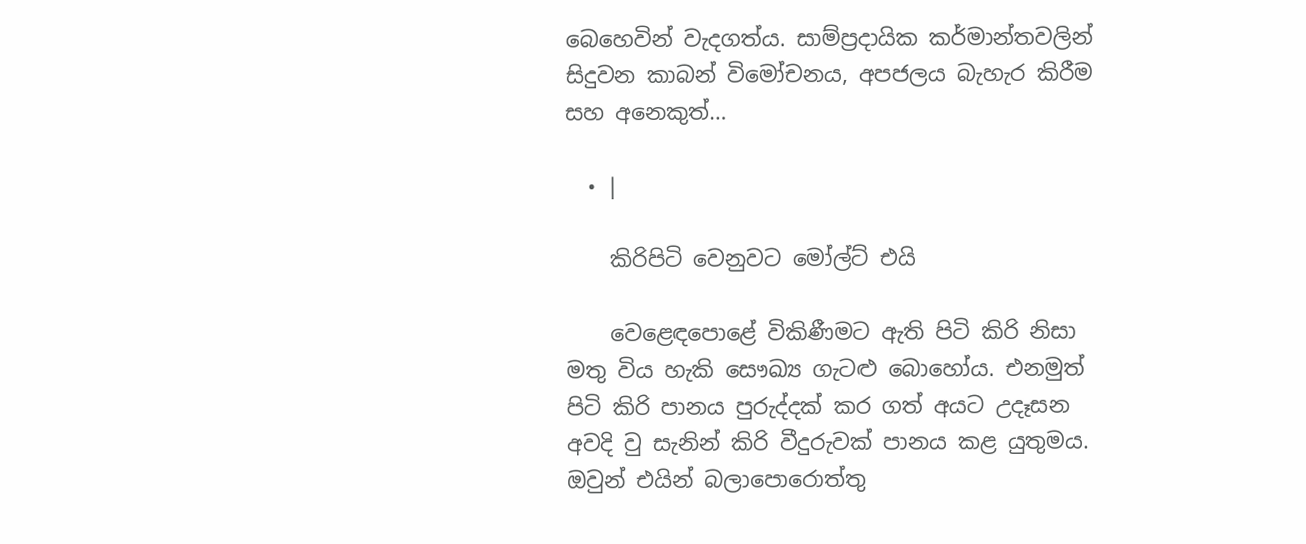බෙහෙවින් වැදගත්ය. සාම්ප්‍රදායික කර්මාන්තවලින් සිදුවන කාබන් විමෝචනය, අපජලය බැහැර කිරීම සහ අනෙකුත්…

  • |

    කිරිපිටි වෙනුවට මෝල්ට් එයි

    වෙළෙඳපොළේ විකිණීමට ඇති පිටි කිරි නිසා මතු විය හැකි සෞඛ්‍ය ගැටළු බොහෝය. එනමුත් පිටි කිරි පානය පුරුද්දක් කර ගත් අයට උදෑසන අවදි වු සැනින් කිරි වීදුරුවක් පානය කළ යුතුමය. ඔවුන් එයින් බලාපොරොත්තු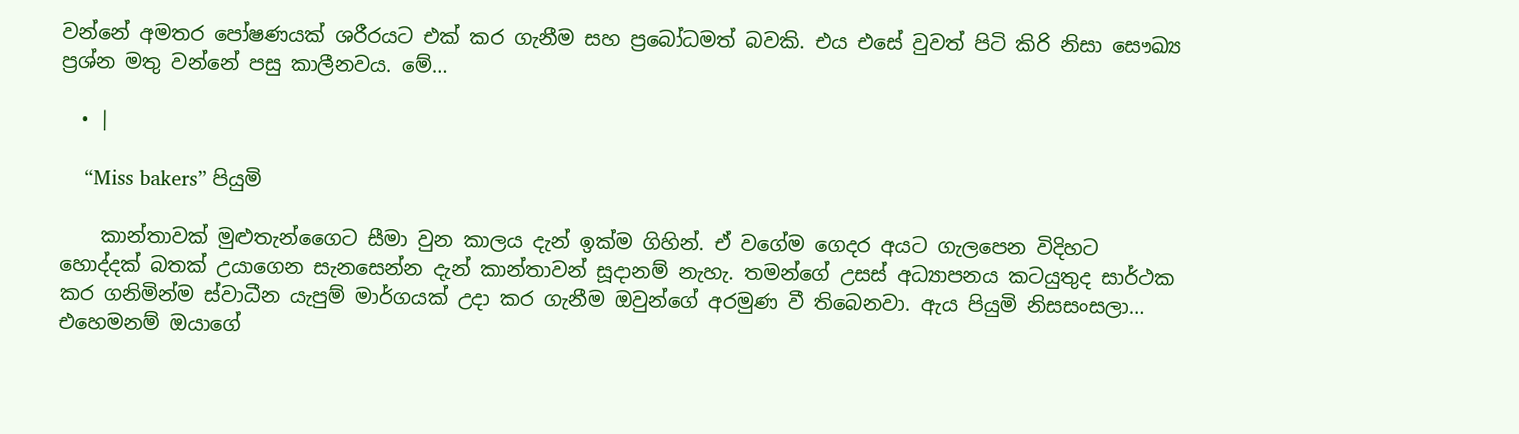වන්නේ අමතර පෝෂණයක් ශරීරයට එක් කර ගැනීම සහ ප්‍රබෝධමත් බවකි. එය එසේ වුවත් පිටි කිරි නිසා සෞඛ්‍ය ප්‍රශ්න මතු වන්නේ පසු කාලීනවය. මේ…

  • |

    “Miss bakers” පියුමි

    කාන්තාවක් මුළුතැන්ගෛට සීමා වුන කාලය දැන් ඉක්ම ගිහින්. ඒ වගේම ගෙදර අයට ගැලපෙන විදිහට හොද්දක් බතක් උයාගෙන සැනසෙන්න දැන් කාන්තාවන් සූදානම් නැහැ. තමන්ගේ උසස් අධ්‍යාපනය කටයුතුද සාර්ථක කර ගනිමින්ම ස්වාධීන යැපුම් මාර්ගයක් උදා කර ගැනීම ඔවුන්ගේ අරමුණ වී තිබෙනවා. ඇය පියුමි නිසසංසලා… එහෙමනම් ඔයාගේ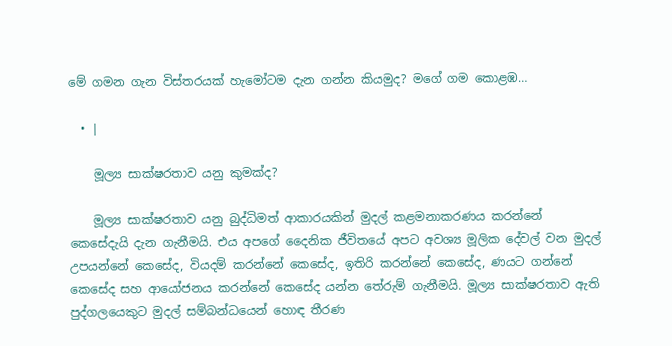මේ ගමන ගැන විස්තරයක් හැමෝටම දැන ගන්න කියමුද? මගේ ගම කොළඹ…

  • |

    මූල්‍ය සාක්ෂරතාව යනු කුමක්ද?

    මූල්‍ය සාක්ෂරතාව යනු බුද්ධිමත් ආකාරයකින් මුදල් කළමනාකරණය කරන්නේ කෙසේදැයි දැන ගැනීමයි. එය අපගේ දෛනික ජීවිතයේ අපට අවශ්‍ය මූලික දේවල් වන මුදල් උපයන්නේ කෙසේද, වියදම් කරන්නේ කෙසේද, ඉතිරි කරන්නේ කෙසේද, ණයට ගන්නේ කෙසේද සහ ආයෝජනය කරන්නේ කෙසේද යන්න තේරුම් ගැනීමයි. මූල්‍ය සාක්ෂරතාව ඇති පුද්ගලයෙකුට මුදල් සම්බන්ධයෙන් හොඳ තීරණ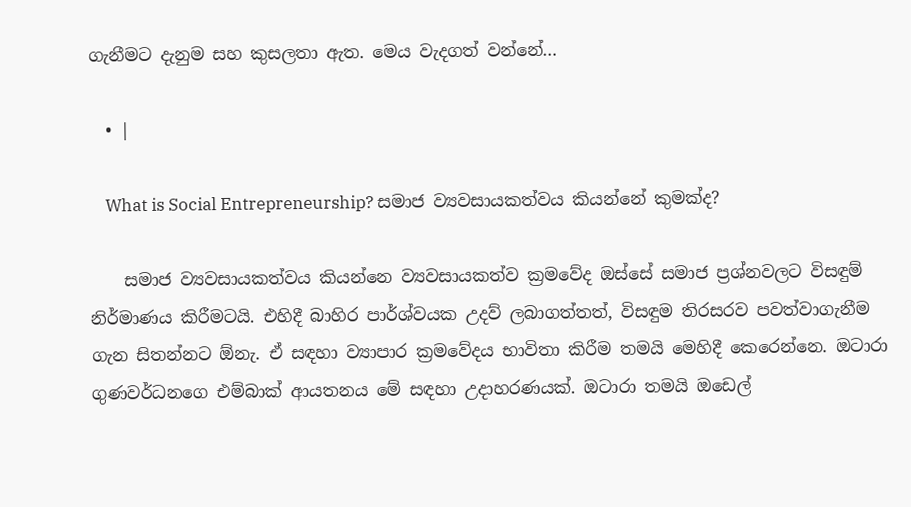ගැනීමට දැනුම සහ කුසලතා ඇත. මෙය වැදගත් වන්නේ…

  • |

    What is Social Entrepreneurship? සමාජ ව්‍යවසායකත්වය කියන්නේ කුමක්ද?

    සමාජ ව්‍යවසායකත්වය කියන්නෙ ව්‍යවසායකත්ව ක්‍රමවේද ඔස්සේ සමාජ ප්‍රශ්නවලට විසඳුම් නිර්මාණය කිරීමටයි. එහිදී බාහිර පාර්ශ්වයක උදව් ලබාගත්තත්, විසඳුම තිරසරව පවත්වාගැනීම ගැන සිතන්නට ඕනැ. ඒ සඳහා ව්‍යාපාර ක්‍රමවේදය භාවිතා කිරීම තමයි මෙහිදී කෙරෙන්නෙ. ඔටාරා ගුණවර්ධනගෙ එම්බාක් ආයතනය මේ සඳහා උදාහරණයක්. ඔටාරා තමයි ඔඩෙල්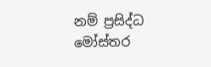නම් ප්‍රසිද්ධ මෝස්තර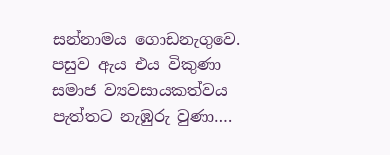සන්නාමය ගොඩනැගුවෙ. පසුව ඇය එය විකුණා සමාජ ව්‍යවසායකත්වය පැත්තට නැඹුරු වුණා….